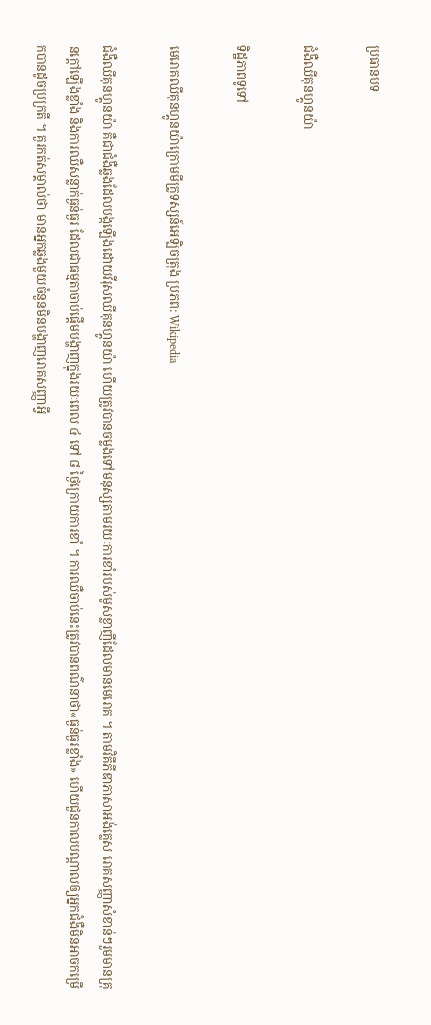ប្រធានបទ

ជំងឺឈីគុនហ្គូនយ៉ា

ទិដ្ឋភាពទូទៅ

មេរោគឈីគុនហ្គូនយ៉ាក្រោមមីក្រូទស្សន៍អេឡិចត្រុង ប្រភព: Wikipedia

ជំងឺឈីគុនហ្គូនយ៉ា គឺជាជំងឺឆ្លងដែលបង្កឡើងដោយវីរុសឈីគុនហ្គូនយ៉ា ហើយត្រូវបានចម្លងទៅមនុស្សតាមរយៈការខាំរបស់មូសខ្លាញីដែលមានមេរោគ ។ តាមវិគីភីឌាភាសាអង់គ្លេស រោគសញ្ញាសំខាន់ៗរួមមានគ្រុនក្តៅឡើងខ្លាំង និងការឈឺសន្លាក់ធ្ងន់ធ្ងរ ដែលជាធម្មតាចាប់ផ្តើមបង្ហាញក្នុងរយៈពេល ៤ ទៅ ៨ ថ្ងៃក្រោយការខាំ ។ ការឈឺចាប់នេះត្រូវបានពណ៌នាថា«ធ្ងន់ធ្ងរខ្លាំង» ហើយជួនកាលបណ្តាលឲ្យអ្នកជំងឺមិនអាចកម្រើកបានដូចប្រក្រតី ។ គួរកត់សម្គាល់ថា មានអ្នកឆ្លងមួយចំនួនមិនបង្ហាញរោគសញ្ញាអ្វី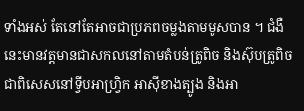ទាំងអស់ តែនៅតែអាចជាប្រភពចម្លងតាមមូសបាន ។ ជំងឺនេះមានវត្តមានជាសកលនៅតាមតំបន់ត្រូពិច និងស៊ុបត្រូពិច ជាពិសេសនៅទ្វីបអាហ្វ្រិក អាស៊ីខាងត្បូង និងអា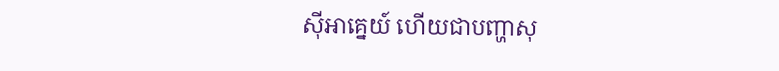ស៊ីអាគ្នេយ៍ ហើយជាបញ្ហាសុ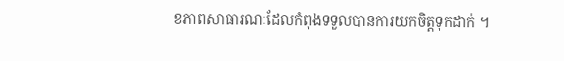ខភាពសាធារណៈដែលកំពុងទទួលបានការយកចិត្តទុកដាក់ ។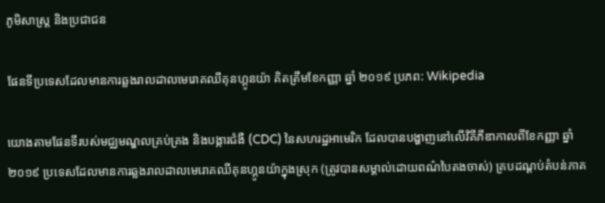ភូមិសាស្ត្រ និងប្រជាជន

ផែនទីប្រទេសដែលមានការឆ្លងរាលដាលមេរោគឈីគុនហ្គូនយ៉ា គិតត្រឹមខែកញ្ញា ឆ្នាំ ២០១៩ ប្រភព: Wikipedia

យោងតាមផែនទីរបស់មជ្ឈមណ្ឌលគ្រប់គ្រង និងបង្ការជំងឺ (CDC) នៃសហរដ្ឋអាមេរិក ដែលបានបង្ហាញនៅលើវិគីភីឌាកាលពីខែកញ្ញា ឆ្នាំ ២០១៩ ប្រទេសដែលមានការឆ្លងរាលដាលមេរោគឈីគុនហ្គូនយ៉ាក្នុងស្រុក (ត្រូវបានសម្គាល់ដោយពណ៌បៃតងចាស់) គ្របដណ្តប់តំបន់ភាគ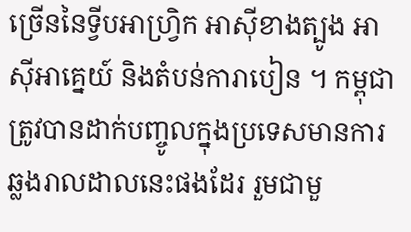ច្រើននៃទ្វីបអាហ្វ្រិក អាស៊ីខាងត្បូង អាស៊ីអាគ្នេយ៍ និងតំបន់ការាបៀន ។ កម្ពុជាត្រូវបានដាក់បញ្ចូលក្នុងប្រទេសមានការឆ្លងរាលដាលនេះផងដែរ រួមជាមួ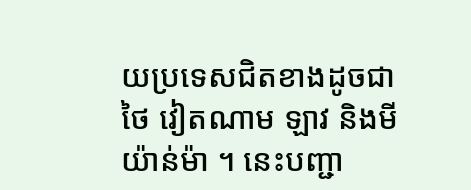យប្រទេសជិតខាងដូចជា ថៃ វៀតណាម ឡាវ និងមីយ៉ាន់ម៉ា ។ នេះបញ្ជា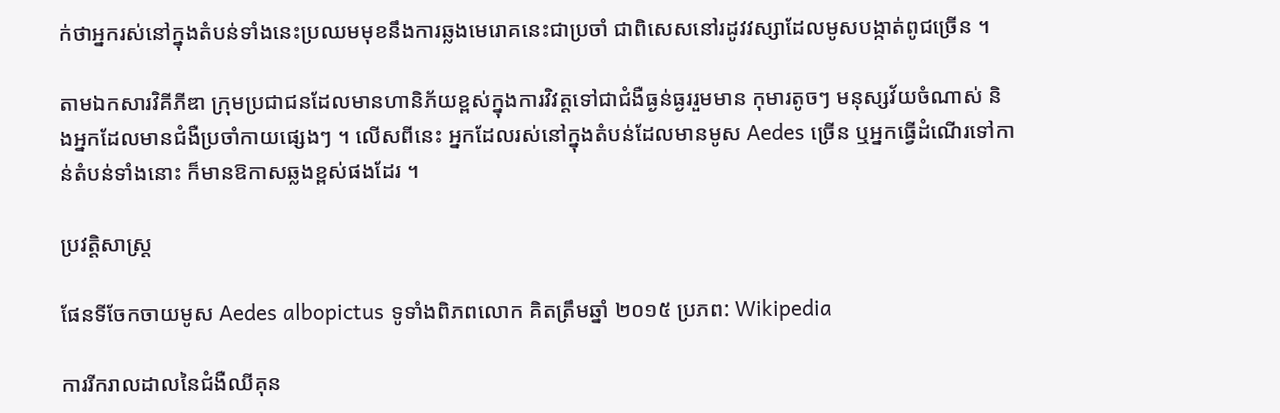ក់ថាអ្នករស់នៅក្នុងតំបន់ទាំងនេះប្រឈមមុខនឹងការឆ្លងមេរោគនេះជាប្រចាំ ជាពិសេសនៅរដូវវស្សាដែលមូសបង្កាត់ពូជច្រើន ។

តាមឯកសារវិគីភីឌា ក្រុមប្រជាជនដែលមានហានិភ័យខ្ពស់ក្នុងការវិវត្តទៅជាជំងឺធ្ងន់ធ្ងររួមមាន កុមារតូចៗ មនុស្សវ័យចំណាស់ និងអ្នកដែលមានជំងឺប្រចាំកាយផ្សេងៗ ។ លើសពីនេះ អ្នកដែលរស់នៅក្នុងតំបន់ដែលមានមូស Aedes ច្រើន ឬអ្នកធ្វើដំណើរទៅកាន់តំបន់ទាំងនោះ ក៏មានឱកាសឆ្លងខ្ពស់ផងដែរ ។

ប្រវត្តិសាស្ត្រ

ផែនទីចែកចាយមូស Aedes albopictus ទូទាំងពិភពលោក គិតត្រឹមឆ្នាំ ២០១៥ ប្រភព: Wikipedia

ការរីករាលដាលនៃជំងឺឈីគុន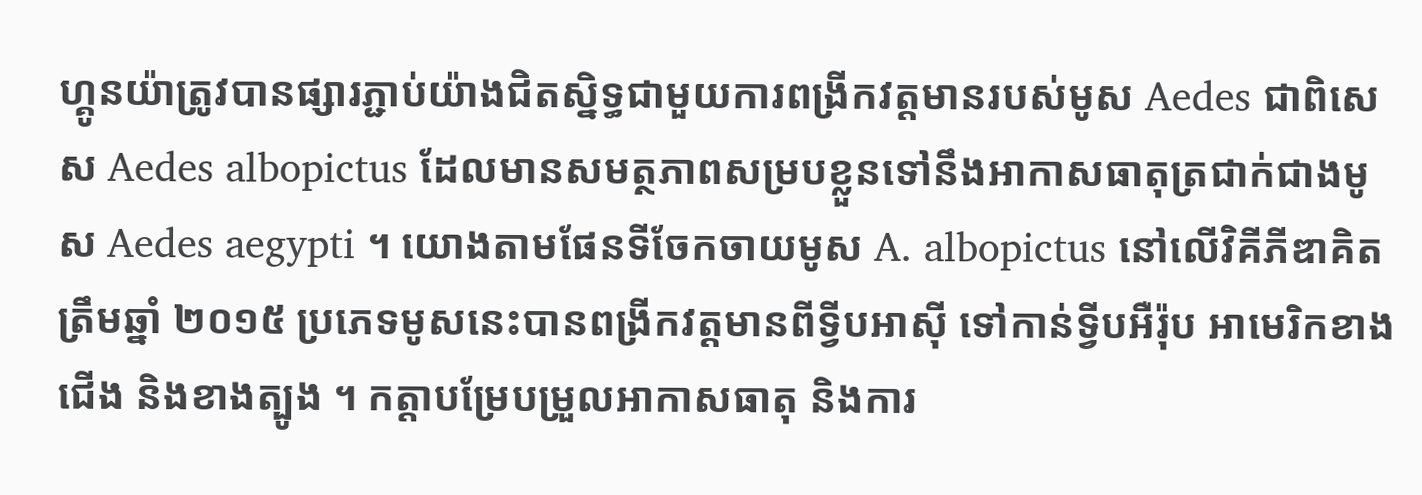ហ្គូនយ៉ាត្រូវបានផ្សារភ្ជាប់យ៉ាងជិតស្និទ្ធជាមួយការពង្រីកវត្តមានរបស់មូស Aedes ជាពិសេស Aedes albopictus ដែលមានសមត្ថភាពសម្របខ្លួនទៅនឹងអាកាសធាតុត្រជាក់ជាងមូស Aedes aegypti ។ យោងតាមផែនទីចែកចាយមូស A. albopictus នៅលើវិគីភីឌាគិតត្រឹមឆ្នាំ ២០១៥ ប្រភេទមូសនេះបានពង្រីកវត្តមានពីទ្វីបអាស៊ី ទៅកាន់ទ្វីបអឺរ៉ុប អាមេរិកខាងជើង និងខាងត្បូង ។ កត្តាបម្រែបម្រួលអាកាសធាតុ និងការ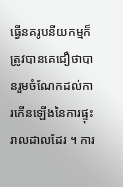ធ្វើនគរូបនីយកម្មក៏ត្រូវបានគេជឿថាបានរួមចំណែកដល់ការកើនឡើងនៃការផ្ទុះរាលដាលដែរ ។ ការ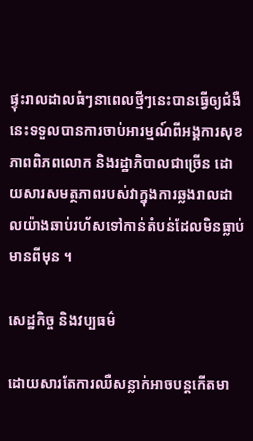ផ្ទុះរាលដាលធំៗនាពេលថ្មីៗនេះបានធ្វើឲ្យជំងឺនេះទទួលបានការចាប់អារម្មណ៍ពីអង្គការសុខភាពពិភពលោក និងរដ្ឋាភិបាលជាច្រើន ដោយសារសមត្ថភាពរបស់វាក្នុងការឆ្លងរាលដាលយ៉ាងឆាប់រហ័សទៅកាន់តំបន់ដែលមិនធ្លាប់មានពីមុន ។

សេដ្ឋកិច្ច និងវប្បធម៌

ដោយសារតែការឈឺសន្លាក់អាចបន្តកើតមា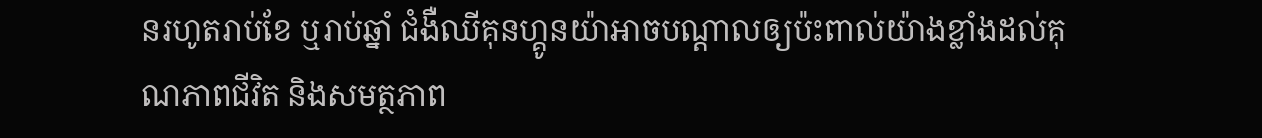នរហូតរាប់ខែ ឬរាប់ឆ្នាំ ជំងឺឈីគុនហ្គូនយ៉ាអាចបណ្តាលឲ្យប៉ះពាល់យ៉ាងខ្លាំងដល់គុណភាពជីវិត និងសមត្ថភាព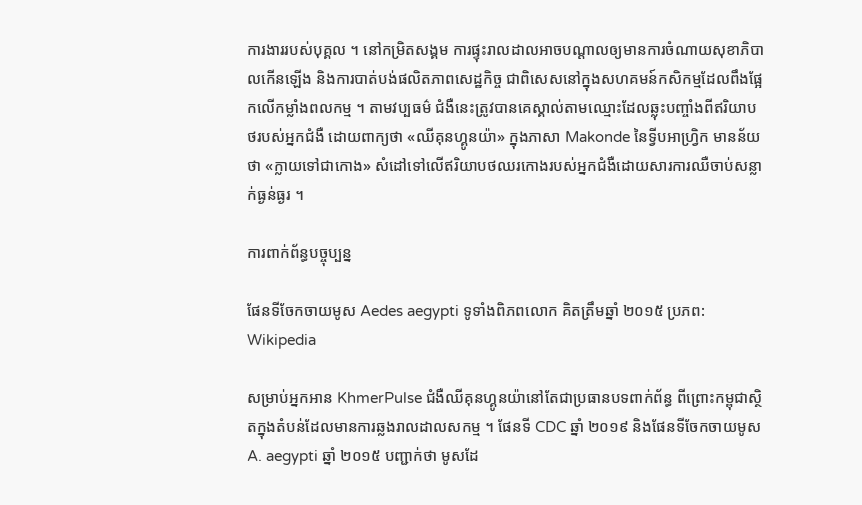ការងាររបស់បុគ្គល ។ នៅកម្រិតសង្គម ការផ្ទុះរាលដាលអាចបណ្តាលឲ្យមានការចំណាយសុខាភិបាលកើនឡើង និងការបាត់បង់ផលិតភាពសេដ្ឋកិច្ច ជាពិសេសនៅក្នុងសហគមន៍កសិកម្មដែលពឹងផ្អែកលើកម្លាំងពលកម្ម ។ តាមវប្បធម៌ ជំងឺនេះត្រូវបានគេស្គាល់តាមឈ្មោះដែលឆ្លុះបញ្ចាំងពីឥរិយាបថរបស់អ្នកជំងឺ ដោយពាក្យថា «ឈីគុនហ្គូនយ៉ា» ក្នុងភាសា Makonde នៃទ្វីបអាហ្វ្រិក មានន័យថា «ក្លាយទៅជាកោង» សំដៅទៅលើឥរិយាបថឈរកោងរបស់អ្នកជំងឺដោយសារការឈឺចាប់សន្លាក់ធ្ងន់ធ្ងរ ។

ការពាក់ព័ន្ធបច្ចុប្បន្ន

ផែនទីចែកចាយមូស Aedes aegypti ទូទាំងពិភពលោក គិតត្រឹមឆ្នាំ ២០១៥ ប្រភព: Wikipedia

សម្រាប់អ្នកអាន KhmerPulse ជំងឺឈីគុនហ្គូនយ៉ានៅតែជាប្រធានបទពាក់ព័ន្ធ ពីព្រោះកម្ពុជាស្ថិតក្នុងតំបន់ដែលមានការឆ្លងរាលដាលសកម្ម ។ ផែនទី CDC ឆ្នាំ ២០១៩ និងផែនទីចែកចាយមូស A. aegypti ឆ្នាំ ២០១៥ បញ្ជាក់ថា មូសដែ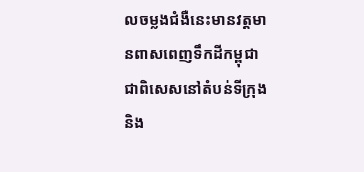លចម្លងជំងឺនេះមានវត្តមានពាសពេញទឹកដីកម្ពុជា ជាពិសេសនៅតំបន់ទីក្រុងនិង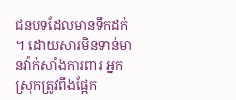ជនបទដែលមានទឹកដក់ ។ ដោយសារមិនទាន់មានវ៉ាក់សាំងការពារ អ្នកស្រុកត្រូវពឹងផ្អែក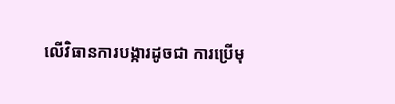លើវិធានការបង្ការដូចជា ការប្រើមុ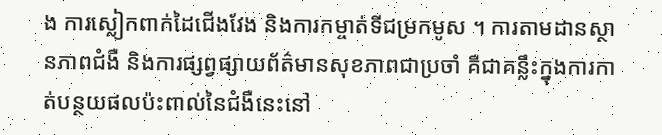ង ការស្លៀកពាក់ដៃជើងវែង និងការកម្ចាត់ទីជម្រកមូស ។ ការតាមដានស្ថានភាពជំងឺ និងការផ្សព្វផ្សាយព័ត៌មានសុខភាពជាប្រចាំ គឺជាគន្លឹះក្នុងការកាត់បន្ថយផលប៉ះពាល់នៃជំងឺនេះនៅ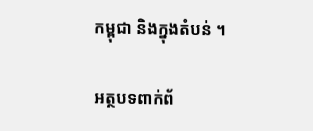កម្ពុជា និងក្នុងតំបន់ ។

អត្ថបទពាក់ព័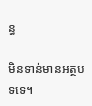ន្ធ

មិនទាន់មានអត្ថបទទេ។